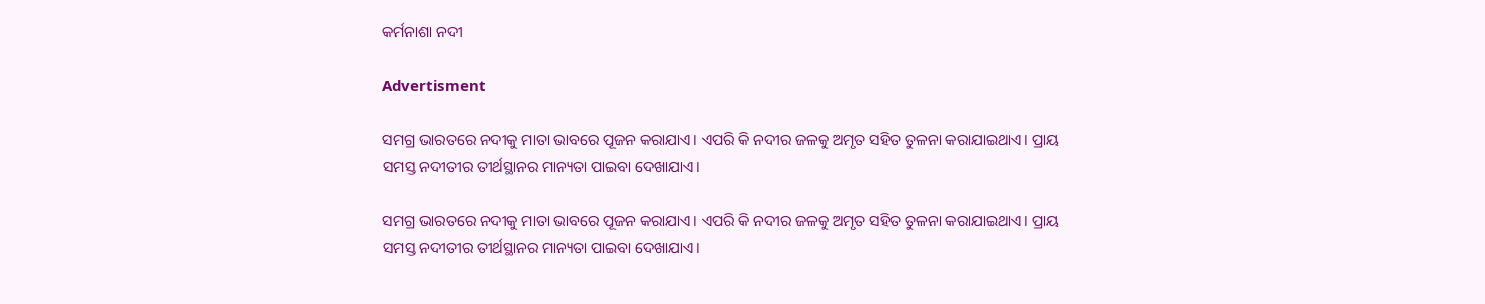କର୍ମନାଶା ନଦୀ

Advertisment

ସମଗ୍ର ଭାରତରେ ନଦୀକୁ ମାତା ଭାବରେ ପୂଜନ କରାଯାଏ। ଏପରି କି ନଦୀର ଜଳକୁ ଅମୃତ ସହିତ ତୁଳନା କରାଯାଇଥାଏ। ପ୍ରାୟ ସମସ୍ତ ନଦୀତୀର ତୀର୍ଥସ୍ଥାନର ମାନ୍ୟତା ପାଇବା ଦେଖାଯାଏ।

ସମଗ୍ର ଭାରତରେ ନଦୀକୁ ମାତା ଭାବରେ ପୂଜନ କରାଯାଏ। ଏପରି କି ନଦୀର ଜଳକୁ ଅମୃତ ସହିତ ତୁଳନା କରାଯାଇଥାଏ। ପ୍ରାୟ ସମସ୍ତ ନଦୀତୀର ତୀର୍ଥସ୍ଥାନର ମାନ୍ୟତା ପାଇବା ଦେଖାଯାଏ।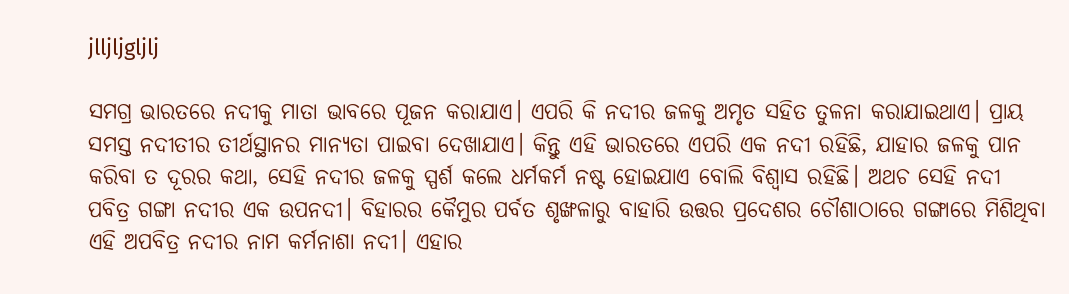jlljljgljlj

ସମଗ୍ର ଭାରତରେ ନଦୀକୁ ମାତା ଭାବରେ ପୂଜନ କରାଯାଏ। ଏପରି କି ନଦୀର ଜଳକୁ ଅମୃତ ସହିତ ତୁଳନା କରାଯାଇଥାଏ। ପ୍ରାୟ ସମସ୍ତ ନଦୀତୀର ତୀର୍ଥସ୍ଥାନର ମାନ୍ୟତା ପାଇବା ଦେଖାଯାଏ। କିନ୍ତୁ ଏହି ଭାରତରେ ଏପରି ଏକ ନଦୀ ରହିଛି, ଯାହାର ଜଳକୁ ପାନ କରିବା ତ ଦୂରର କଥା, ସେହି ନଦୀର ଜଳକୁ ସ୍ପର୍ଶ କଲେ ଧର୍ମକର୍ମ ନଷ୍ଟ ହୋଇଯାଏ ବୋଲି ବିଶ୍ୱାସ ରହିଛି। ଅଥଚ ସେହି ନଦୀ ପବିତ୍ର ଗଙ୍ଗା ନଦୀର ଏକ ଉପନଦୀ। ବିହାରର କୈମୁର ପର୍ବତ ଶୃଙ୍ଖଳାରୁ ବାହାରି ଉତ୍ତର ପ୍ରଦେଶର ଚୌଶାଠାରେ ଗଙ୍ଗାରେ ମିଶିଥିବା ଏହି ଅପବିତ୍ର ନଦୀର ନାମ କର୍ମନାଶା ନଦୀ। ଏହାର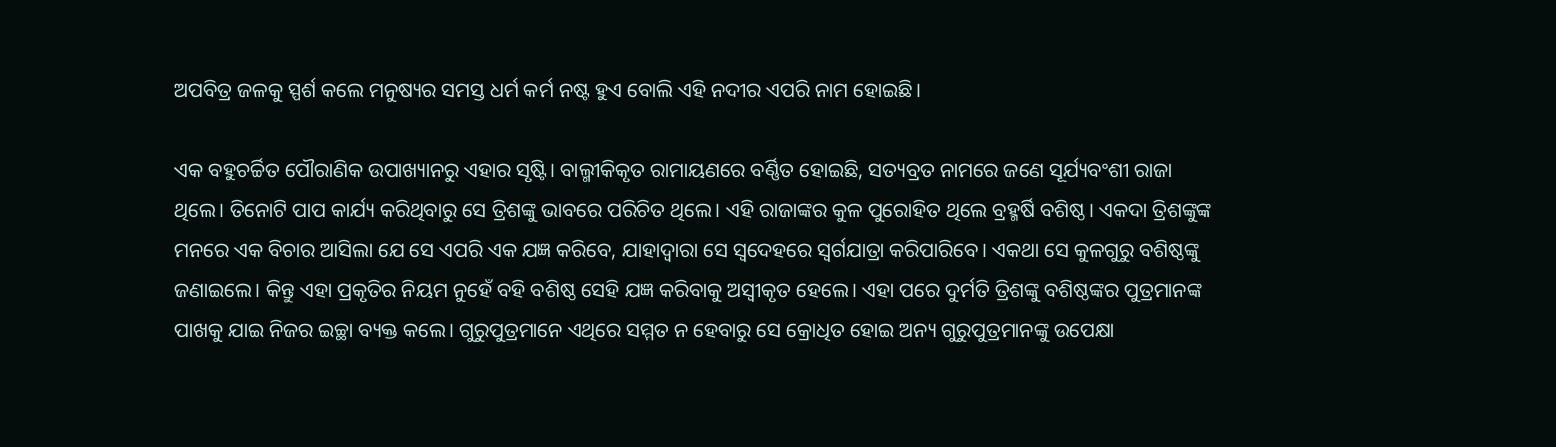ଅପବିତ୍ର ଜଳକୁ ସ୍ପର୍ଶ କଲେ ମନୁଷ୍ୟର ସମସ୍ତ ଧର୍ମ କର୍ମ ନଷ୍ଟ ହୁଏ ବୋଲି ଏହି ନଦୀର ଏପରି ନାମ ହୋଇଛି।

ଏକ ବହୁଚର୍ଚ୍ଚିତ ପୌରାଣିକ ଉପାଖ୍ୟାନରୁ ଏହାର ସୃଷ୍ଟି। ବାଲ୍ମୀକିକୃତ ରାମାୟଣରେ ବର୍ଣ୍ଣିତ ହୋଇଛି, ସତ୍ୟବ୍ରତ ନାମରେ ଜଣେ ସୂର୍ଯ୍ୟବଂଶୀ ରାଜା ଥିଲେ। ତିନୋଟି ପାପ କାର୍ଯ୍ୟ କରିଥିବାରୁ ସେ ତ୍ରିଶଙ୍କୁ ଭାବରେ ପରିଚିତ ଥିଲେ। ଏହି ରାଜାଙ୍କର କୁଳ ପୁରୋହିତ ଥିଲେ ବ୍ରହ୍ମର୍ଷି ବଶିଷ୍ଠ। ଏକଦା ତ୍ରିଶଙ୍କୁଙ୍କ ମନରେ ଏକ ବିଚାର ଆସିଲା ଯେ ସେ ଏପରି ଏକ ଯଜ୍ଞ କରିବେ, ଯାହାଦ୍ୱାରା ସେ ସ୍ୱଦେହରେ ସ୍ୱର୍ଗଯାତ୍ରା କରିପାରିବେ। ଏକଥା ସେ କୁଳଗୁରୁ ବଶିଷ୍ଠଙ୍କୁ ଜଣାଇଲେ। କିନ୍ତୁ ଏହା ପ୍ରକୃତିର ନିୟମ ନୁହେଁ ବହି ବଶିଷ୍ଠ ସେହି ଯଜ୍ଞ କରିବାକୁ ଅସ୍ୱୀକୃତ ହେଲେ। ଏହା ପରେ ଦୁର୍ମତି ତ୍ରିଶଙ୍କୁ ବଶିଷ୍ଠଙ୍କର ପୁତ୍ରମାନଙ୍କ ପାଖକୁ ଯାଇ ନିଜର ଇଚ୍ଛା ବ୍ୟକ୍ତ କଲେ। ଗୁରୁପୁତ୍ରମାନେ ଏଥିରେ ସମ୍ମତ ନ ହେବାରୁ ସେ କ୍ରୋଧିତ ହୋଇ ଅନ୍ୟ ଗୁରୁପୁତ୍ରମାନଙ୍କୁ ଉପେକ୍ଷା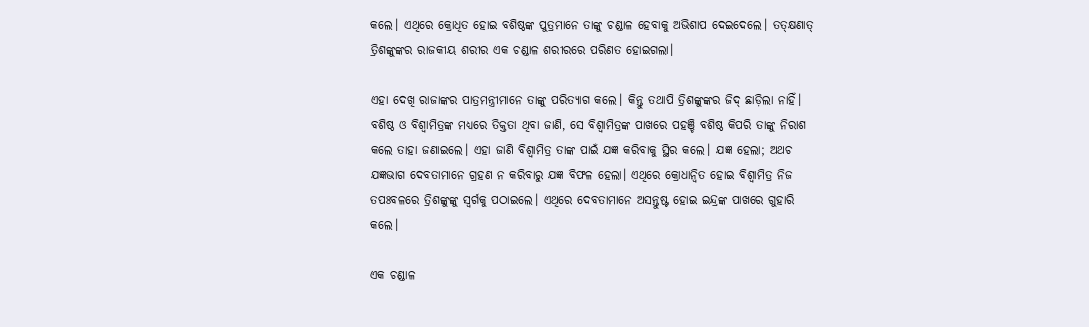କଲେ। ଏଥିରେ କ୍ରୋଧିତ ହୋଇ ବଶିଷ୍ଠଙ୍କ ପୁତ୍ରମାନେ ତାଙ୍କୁ ଚଣ୍ଡାଳ ହେବାକୁ ଅଭିଶାପ ଦେଇଦେଲେ। ତତ୍‌କ୍ଷଣାତ୍ ତ୍ରିଶଙ୍କୁଙ୍କର ରାଜକୀୟ ଶରୀର ଏକ ଚଣ୍ଡାଳ ଶରୀରରେ ପରିଣତ ହୋଇଗଲା।

ଏହା ଦେଖି ରାଜାଙ୍କର ପାତ୍ରମନ୍ତ୍ରୀମାନେ ତାଙ୍କୁ ପରିତ୍ୟାଗ କଲେ। କିନ୍ତୁ ତଥାପି ତ୍ରିଶଙ୍କୁଙ୍କର ଜିଦ୍ ଛାଡ଼ିଲା ନାହିଁ। ବଶିଷ୍ଠ ଓ ବିଶ୍ୱାମିତ୍ରଙ୍କ ମଧ୍ୟରେ ତିକ୍ତତା ଥିବା ଜାଣି, ସେ ବିଶ୍ୱାମିତ୍ରଙ୍କ ପାଖରେ ପହଞ୍ଚି ବଶିଷ୍ଠ କିପରି ତାଙ୍କୁ ନିରାଶ କଲେ ତାହା ଜଣାଇଲେ। ଏହା ଜାଣି ବିଶ୍ୱାମିତ୍ର ତାଙ୍କ ପାଇଁ ଯଜ୍ଞ କରିବାକୁ ସ୍ଥିର କଲେ। ଯଜ୍ଞ ହେଲା; ଅଥଚ ଯଜ୍ଞଭାଗ ଦେବତାମାନେ ଗ୍ରହଣ ନ କରିବାରୁ ଯଜ୍ଞ ବିଫଳ ହେଲା। ଏଥିରେ କ୍ରୋଧାନ୍ୱିତ ହୋଇ ବିଶ୍ୱାମିତ୍ର ନିଜ ତପଃବଳରେ ତ୍ରିଶଙ୍କୁଙ୍କୁ ସ୍ୱର୍ଗକୁ ପଠାଇଲେ। ଏଥିରେ ଦେବତାମାନେ ଅସନ୍ତୁଷ୍ଟ ହୋଇ ଇନ୍ଦ୍ରଙ୍କ ପାଖରେ ଗୁହାରି କଲେ।

ଏକ ଚଣ୍ଡାଳ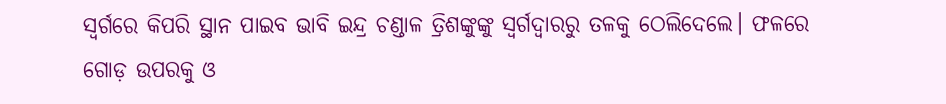ସ୍ୱର୍ଗରେ କିପରି ସ୍ଥାନ ପାଇବ ଭାବି ଇନ୍ଦ୍ର ଚଣ୍ଡାଳ ତ୍ରିଶଙ୍କୁଙ୍କୁ ସ୍ୱର୍ଗଦ୍ୱାରରୁ ତଳକୁ ଠେଲିଦେଲେ। ଫଳରେ ଗୋଡ଼ ଉପରକୁ ଓ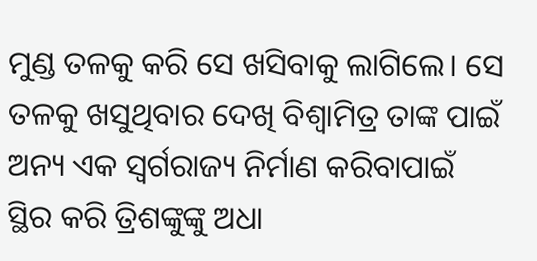ମୁଣ୍ଡ ତଳକୁ କରି ସେ ଖସିବାକୁ ଲାଗିଲେ। ସେ ତଳକୁ ଖସୁଥିବାର ଦେଖି ବିଶ୍ୱାମିତ୍ର ତାଙ୍କ ପାଇଁ ଅନ୍ୟ ଏକ ସ୍ୱର୍ଗରାଜ୍ୟ ନିର୍ମାଣ କରିବାପାଇଁ ସ୍ଥିର କରି ତ୍ରିଶଙ୍କୁଙ୍କୁ ଅଧା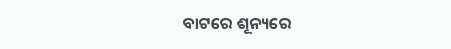ବାଟରେ ଶୂନ୍ୟରେ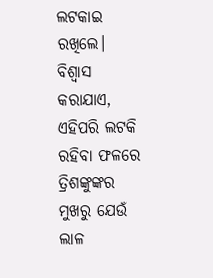ଲଟକାଇ ରଖିଲେ। ବିଶ୍ୱାସ କରାଯାଏ, ଏହିପରି ଲଟକି ରହିବା ଫଳରେ ତ୍ରିଶଙ୍କୁଙ୍କର ମୁଖରୁ ଯେଉଁ ଲାଳ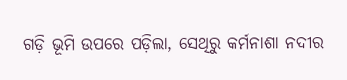ଗଡ଼ି ଭୂମି ଉପରେ ପଡ଼ିଲା, ସେଥିରୁ କର୍ମନାଶା ନଦୀର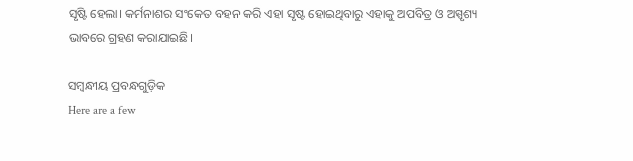ସୃଷ୍ଟି ହେଲା। କର୍ମନାଶର ସଂକେତ ବହନ କରି ଏହା ସୃଷ୍ଟ ହୋଇଥିବାରୁ ଏହାକୁ ଅପବିତ୍ର ଓ ଅସ୍ପୃଶ୍ୟ ଭାବରେ ଗ୍ରହଣ କରାଯାଇଛି।

ସମ୍ବନ୍ଧୀୟ ପ୍ରବନ୍ଧଗୁଡ଼ିକ
Here are a few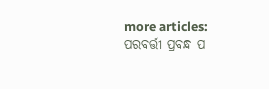more articles:
ପରବର୍ତ୍ତୀ ପ୍ରବନ୍ଧ ପ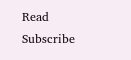Read
Subscribe